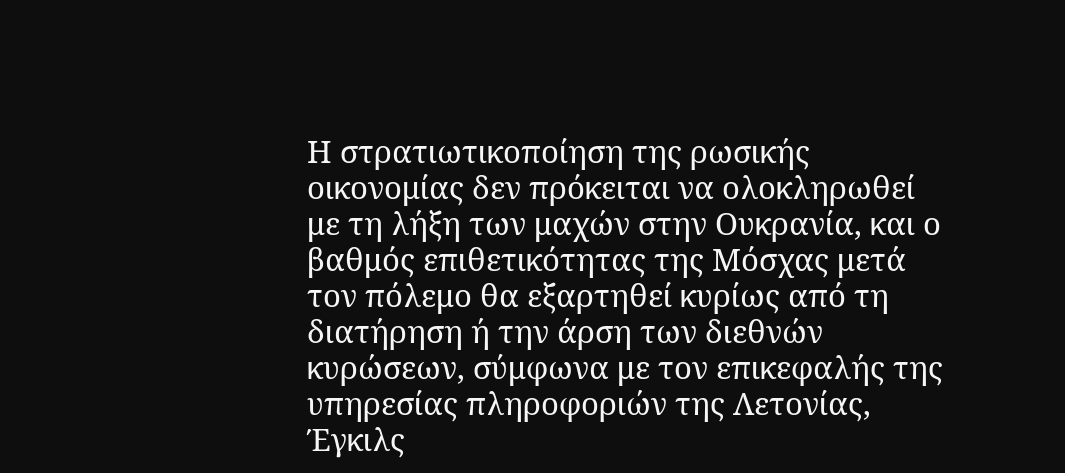Η στρατιωτικοποίηση της ρωσικής οικονομίας δεν πρόκειται να ολοκληρωθεί με τη λήξη των μαχών στην Ουκρανία, και ο βαθμός επιθετικότητας της Μόσχας μετά τον πόλεμο θα εξαρτηθεί κυρίως από τη διατήρηση ή την άρση των διεθνών κυρώσεων, σύμφωνα με τον επικεφαλής της υπηρεσίας πληροφοριών της Λετονίας, Έγκιλς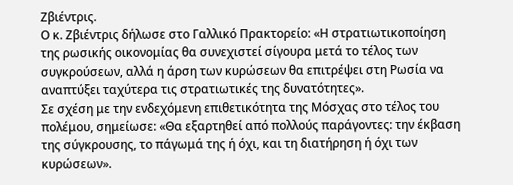Ζβιέντρις.
Ο κ. Ζβιέντρις δήλωσε στο Γαλλικό Πρακτορείο: «Η στρατιωτικοποίηση της ρωσικής οικονομίας θα συνεχιστεί σίγουρα μετά το τέλος των συγκρούσεων, αλλά η άρση των κυρώσεων θα επιτρέψει στη Ρωσία να αναπτύξει ταχύτερα τις στρατιωτικές της δυνατότητες».
Σε σχέση με την ενδεχόμενη επιθετικότητα της Μόσχας στο τέλος του πολέμου, σημείωσε: «Θα εξαρτηθεί από πολλούς παράγοντες: την έκβαση της σύγκρουσης, το πάγωμά της ή όχι, και τη διατήρηση ή όχι των κυρώσεων».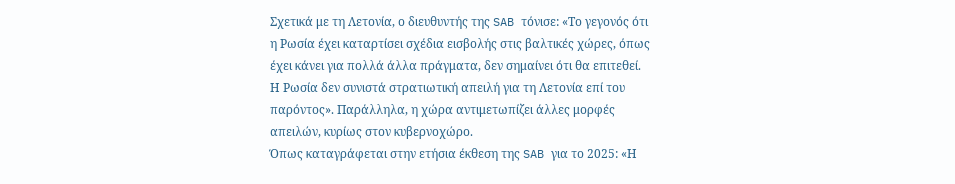Σχετικά με τη Λετονία, ο διευθυντής της SAB τόνισε: «Το γεγονός ότι η Ρωσία έχει καταρτίσει σχέδια εισβολής στις βαλτικές χώρες, όπως έχει κάνει για πολλά άλλα πράγματα, δεν σημαίνει ότι θα επιτεθεί. Η Ρωσία δεν συνιστά στρατιωτική απειλή για τη Λετονία επί του παρόντος». Παράλληλα, η χώρα αντιμετωπίζει άλλες μορφές απειλών, κυρίως στον κυβερνοχώρο.
Όπως καταγράφεται στην ετήσια έκθεση της SAB για το 2025: «Η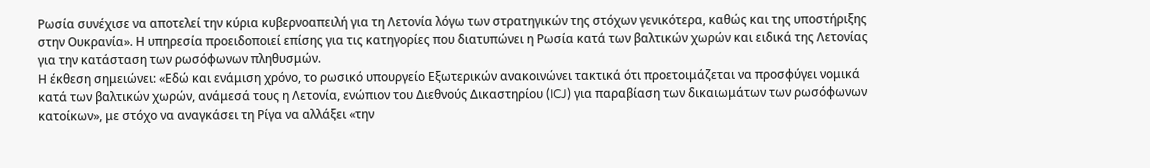Ρωσία συνέχισε να αποτελεί την κύρια κυβερνοαπειλή για τη Λετονία λόγω των στρατηγικών της στόχων γενικότερα, καθώς και της υποστήριξης στην Ουκρανία». Η υπηρεσία προειδοποιεί επίσης για τις κατηγορίες που διατυπώνει η Ρωσία κατά των βαλτικών χωρών και ειδικά της Λετονίας για την κατάσταση των ρωσόφωνων πληθυσμών.
Η έκθεση σημειώνει: «Εδώ και ενάμιση χρόνο, το ρωσικό υπουργείο Εξωτερικών ανακοινώνει τακτικά ότι προετοιμάζεται να προσφύγει νομικά κατά των βαλτικών χωρών, ανάμεσά τους η Λετονία, ενώπιον του Διεθνούς Δικαστηρίου (ICJ) για παραβίαση των δικαιωμάτων των ρωσόφωνων κατοίκων», με στόχο να αναγκάσει τη Ρίγα να αλλάξει «την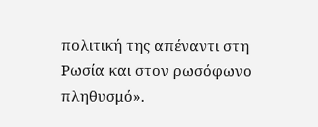πολιτική της απέναντι στη Ρωσία και στον ρωσόφωνο πληθυσμό».